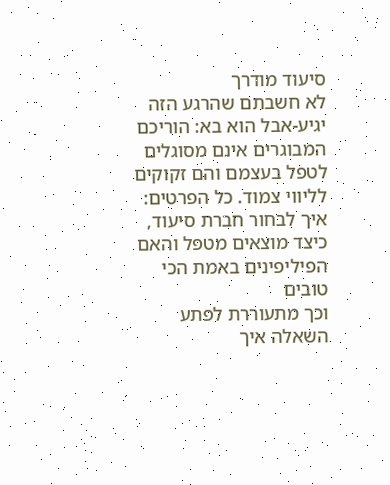סיעוד מודרך
לא חשבתם שהרגע הזה יגיע-אבל הוא בא: הוריכם המבוגרים אינם מסוגלים לטפל בעצמם והם זקוקים לליווי צמוד. כל הפרטים: איך לבחור חברת סיעוד, כיצד מוצאים מטפל והאם הפיליפינים באמת הכי טובים
וכך מתעוררת לפתע השאלה איך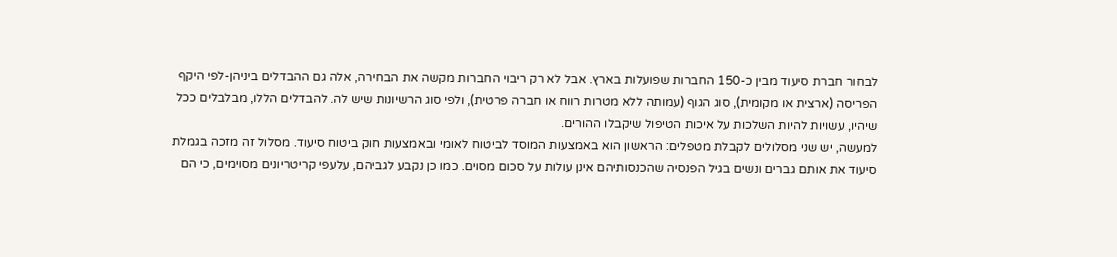לבחור חברת סיעוד מבין כ-150 החברות שפועלות בארץ. אבל לא רק ריבוי החברות מקשה את הבחירה, אלה גם ההבדלים ביניהן-לפי היקף הפריסה (ארצית או מקומית), סוג הגוף (עמותה ללא מטרות רווח או חברה פרטית), ולפי סוג הרשיונות שיש לה. להבדלים הללו, מבלבלים ככל שיהיו, עשויות להיות השלכות על איכות הטיפול שיקבלו ההורים.
למעשה, יש שני מסלולים לקבלת מטפלים: הראשון הוא באמצעות המוסד לביטוח לאומי ובאמצעות חוק ביטוח סיעוד. מסלול זה מזכה בגמלת סיעוד את אותם גברים ונשים בגיל הפנסיה שהכנסותיהם אינן עולות על סכום מסוים. כמו כן נקבע לגביהם, עלעפי קריטריונים מסוימים, כי הם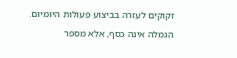זקוקים לעזרה בביצוע פעולות היומיום.
הגמלה אינה כסף, אלא מספר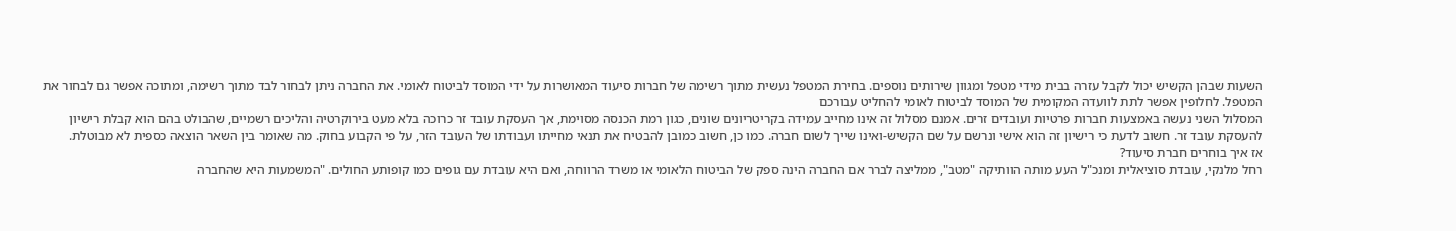השעות שבהן הקשיש יכול לקבל עזרה בבית מידי מטפל ומגוון שירותים נוספים. בחירת המטפל נעשית מתוך רשימה של חברות סיעוד המאושרות על ידי המוסד לביטוח לאומי. את החברה ניתן לבחור לבד מתוך רשימה, ומתוכה אפשר גם לבחור את המטפל. לחלופין אפשר לתת לוועדה המקומית של המוסד לביטוח לאומי להחליט עבורכם
המסלול השני נעשה באמצעות חברות פרטיות ועובדים זרים. אמנם מסלול זה אינו מחייב עמידה בקריטריונים שונים, כגון רמת הכנסה מסוימת, אך העסקת עובד זר כרוכה בלא מעט בירוקרטיה והליכים רשמיים, שהבולט בהם הוא קבלת רישיון להעסקת עובד זר. חשוב לדעת כי רישיון זה הוא אישי ונרשם על שם הקשיש-ואינו שייך לשום חברה. כמו כן, חשוב כמובן להבטיח את תנאי מחייתו ועבודתו של העובד הזר, על פי הקבוע בחוק. מה שאומר בין השאר הוצאה כספית לא מבוטלת.
אז איך בוחרים חברת סיעוד?
רחל מלנקי, עובדת סוציאלית ומנכ"ל העע מותה הוותיקה "מטב", ממליצה לברר אם החברה הינה ספק של הביטוח הלאומי או משרד הרווחה, ואם היא עובדת עם גופים כמו קופותע החולים. "המשמעות היא שהחברה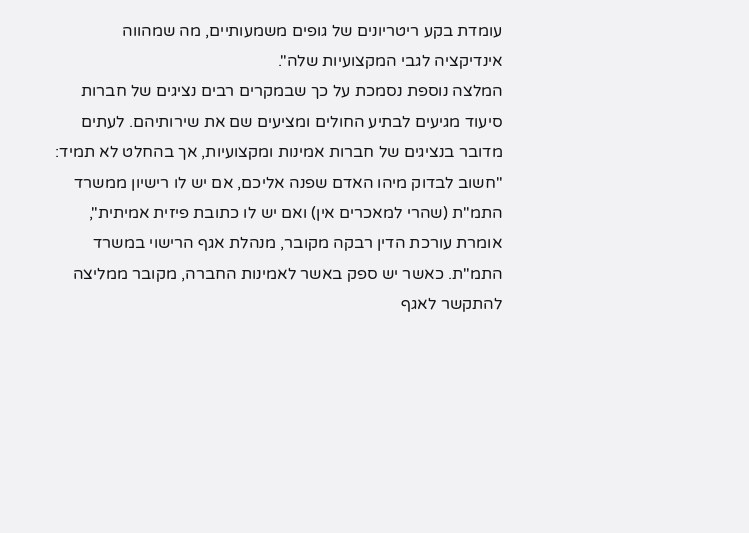עומדת בקע ריטריונים של גופים משמעותיים, מה שמהווה אינדיקציה לגבי המקצועיות שלה".
המלצה נוספת נסמכת על כך שבמקרים רבים נציגים של חברות סיעוד מגיעים לבתיע החולים ומציעים שם את שירותיהם. לעתים מדובר בנציגים של חברות אמינות ומקצועיות, אך בהחלט לא תמיד: "חשוב לבדוק מיהו האדם שפנה אליכם, אם יש לו רישיון ממשרד התמ"ת (שהרי למאכרים אין) ואם יש לו כתובת פיזית אמיתית", אומרת עורכת הדין רבקה מקובר, מנהלת אגף הרישוי במשרד התמ"ת. כאשר יש ספק באשר לאמינות החברה, מקובר ממליצה להתקשר לאגף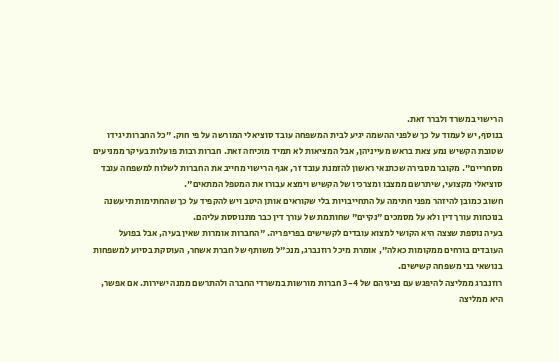הרישוי במשרד ולברר זאת.
בנוסף, יש לעמוד על כך שלפני ההשמה יגיע לבית המשפחה עובד סוציאלי המורשה על פי חוק. "כל החברות יגידו שטובת הקשיש נמע צאת בראש מעייניהן, אבל המציאות לא תמיד מוכיחה זאת. חברות רבות פועלות בעיקר ממניעים מסחריים". מקובר מסבירה שכתנאי ראשון להזמנת עובד זר, אגף הרישוי מחייב את החברות לשלוח למשפחה עובד סוציאלי מקצועי, שיתרשם ממצבו ומצרכיו של הקשיש וימצא עבורו את המטפל המתאים".
חשוב כמובן להיזהר מפני חתימה על התחייבויות בלי שקוראים אותן היטב ויש להקפיד על כך שהחתימות תיעשנה בנוכחות עורך דין ולא על מסמכים "נקיים" שחותמת של עורך דין כבר מתנוססת עליהם.
בעיה נוספת שצצה היא הקושי למצוא עובדים לקשישים בפריפריה. "החברות אומרות שאין בעיה, אבל בפועל העובדים בורחים ממקומות כאלה", אומרת מיכל רוזנברג, מנכ"ל משותף של חברת אשחר, העוסקת בסיוע למשפחות בנושאי בני משפחה קשישים.
רוזנברג ממליצה להיפגש עם נציגיהם של 3-4 חברות מורשות במשרדי החברה ולהתרשם ממנה ישירות. אם אפשר, היא ממליצה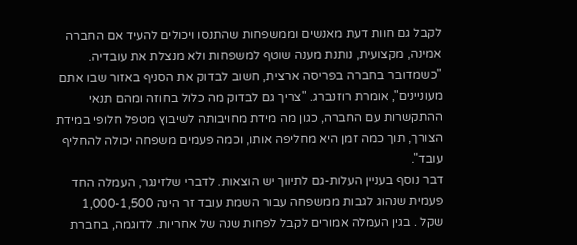לקבל גם חוות דעת מאנשים וממשפחות שהתנסו ויכולים להעיד אם החברה אמינה, מקצועית, נותנת מענה שוטף למשפחות ולא מנצלת את עובדיה. "כשמדובר בחברה בפריסה ארצית, חשוב לבדוק את הסניף באזור שבו אתם מעוניינים", אומרת רוזנברג. "צריך גם לבדוק מה כלול בחוזה ומהם תנאי ההתקשרות עם החברה, כגון מה מידת מחויבותה לשיבוץ מטפל חלופי במידת הצורך, תוך כמה זמן היא מחליפה אותו, וכמה פעמים משפחה יכולה להחליף עובד".
דבר נוסף בעניין העלות-גם לתיווך יש הוצאות. לדברי שלזינגר, העמלה החד פעמית שנהוג לגבות ממשפחה עבור השמת עובד זר הינה 1,000-1,500 שקל . בגין העמלה אמורים לקבל לפחות שנה של אחריות. לדוגמה, בחברת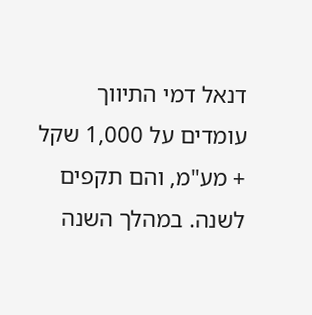דנאל דמי התיווך עומדים על 1,000 שקל + מע"מ, והם תקפים לשנה. במהלך השנה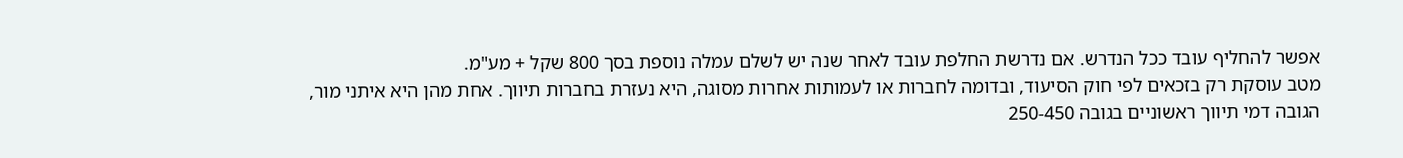אפשר להחליף עובד ככל הנדרש. אם נדרשת החלפת עובד לאחר שנה יש לשלם עמלה נוספת בסך 800 שקל + מע"מ.
מטב עוסקת רק בזכאים לפי חוק הסיעוד, ובדומה לחברות או לעמותות אחרות מסוגה, היא נעזרת בחברות תיווך. אחת מהן היא איתני מור, הגובה דמי תיווך ראשוניים בגובה 250-450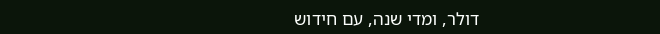דולר, ומדי שנה, עם חידוש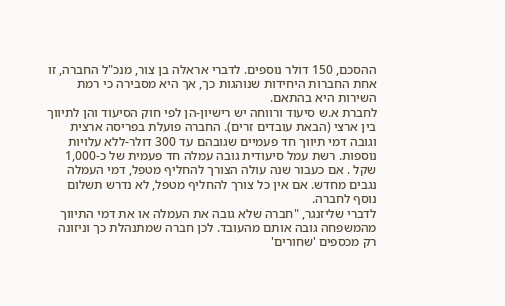ההסכם, 150 דולר נוספים. לדברי אראלה בן צור, מנכ"ל החברה, זו אחת החברות היחידות שנוהגות כך, אך היא מסבירה כי רמת השירות היא בהתאם.
לחברת א.ש סיעוד ורווחה יש רישיון-הן לפי חוק הסיעוד והן לתיווך בין ארצי (הבאת עובדים זרים). החברה פועלת בפריסה ארצית וגובה דמי תיווך חד פעמיים שגובהם עד 300 דולר-ללא עלויות נוספות. רשת עמל סיעודית גובה עמלה חד פעמית של כ-1,000 שקל . אם כעבור שנה עולה הצורך להחליף מטפל, דמי העמלה נגבים מחדש. אם אין כל צורך להחליף מטפל, לא נדרש תשלום נוסף לחברה.
לדברי שליזנגר, "חברה שלא גובה את העמלה או את דמי התיווך מהמשפחה גובה אותם מהעובד. לכן חברה שמתנהלת כך וניזונה רק מכספים 'שחורים'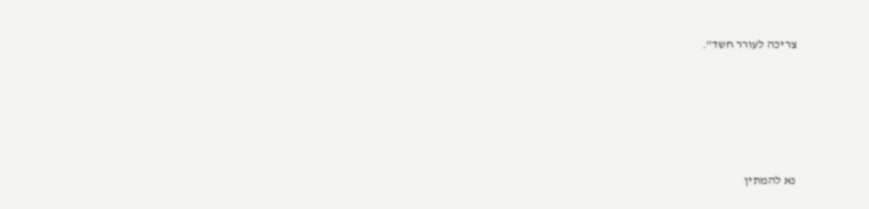צריכה לעורר חשד".








נא להמתין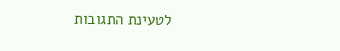לטעינת התגובות